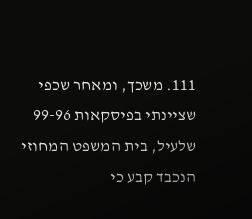111. משכך, ומאחר שכפי שציינתי בפיסקאות 99-96 שלעיל, בית המשפט המחוזי הנכבד קבע כי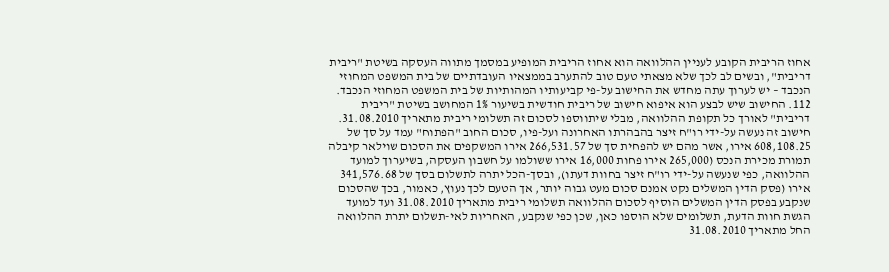אחוז הריבית הקובע לעניין ההלוואה הוא אחוז הריבית המופיע במסמך מתווה העסקה בשיטת "ריבית דריבית", ובשים לב לכך שלא מצאתי טעם טוב להתערב בממצאיו העובדתיים של בית המשפט המחוזי הנכבד – יש לערוך עתה מחדש את החישוב על-פי קביעותיו המהותיות של בית המשפט המחוזי הנכבד.
112. החישוב שיש לבצע הוא איפוא חישוב של ריבית חודשית בשיעור 1% המחושב בשיטת "ריבית דריבית" לאורך כל תקופת ההלוואה, מבלי שיתווספו לסכום זה תשלומי ריבית מתאריך 31.08.2010. חישוב זה נעשה על-ידי רו"ח זיצר בהבהרתו האחרונה ועל-פיו, סכום החוב "הפתוח" עמד על סך של 608,108.25 אירו, אשר מהם יש להפחית סך של 266,531.57 אירו המשקפים את הסכום שוילאר קיבלה תמורת מכירת הנכס (265,000 אירו פחות 16,000 אירו ששולמו על חשבון העסקה, בשיערוך למועד ההלוואה, כפי שנעשה על-ידי רו"ח זיצר בחוות דעתו), ובסך-הכל יתרה לתשלום בסך של 341,576.68 אירו (פסק הדין המשלים נקט אמנם סכום מעט גבוה יותר, אך הטעם לכך נעוץ, כאמור, בכך שהסכום שנקבע בפסק הדין המשלים הוסיף לסכום ההלוואה תשלומי ריבית מתאריך 31.08.2010 ועד למועד הגשת חוות הדעת, תשלומים שלא הוספו כאן, שכן כפי שנקבע, האחריות לאי-תשלום יתרת ההלוואה החל מתאריך 31.08.2010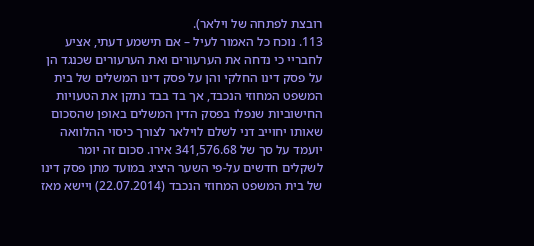רובצת לפתחה של וילאר).
113. נוכח כל האמור לעיל – אם תישמע דעתי, אציע לחבריי כי נדחה את הערעורים ואת הערעורים שכנגד הן על פסק דינו החלקי והן על פסק דינו המשלים של בית המשפט המחוזי הנכבד, אך בד בבד נתקן את הטעויות החישוביות שנפלו בפסק הדין המשלים באופן שהסכום שאותו יחוייב דני לשלם לוילאר לצורך כיסוי ההלוואה יועמד על סך של 341,576.68 אירו. סכום זה יומר לשקלים חדשים על-פי השער היציג במועד מתן פסק דינו של בית המשפט המחוזי הנכבד (22.07.2014) ויישא מאז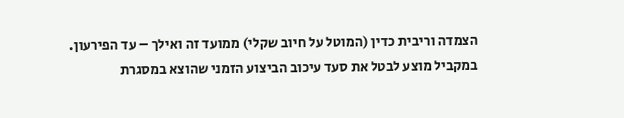הצמדה וריבית כדין (המוטל על חיוב שקלי) ממועד זה ואילך – עד הפירעון. במקביל מוצע לבטל את סעד עיכוב הביצוע הזמני שהוצא במסגרת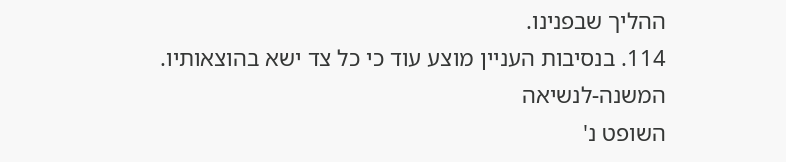ההליך שבפנינו.
114. בנסיבות העניין מוצע עוד כי כל צד ישא בהוצאותיו.
המשנה-לנשיאה
השופט נ'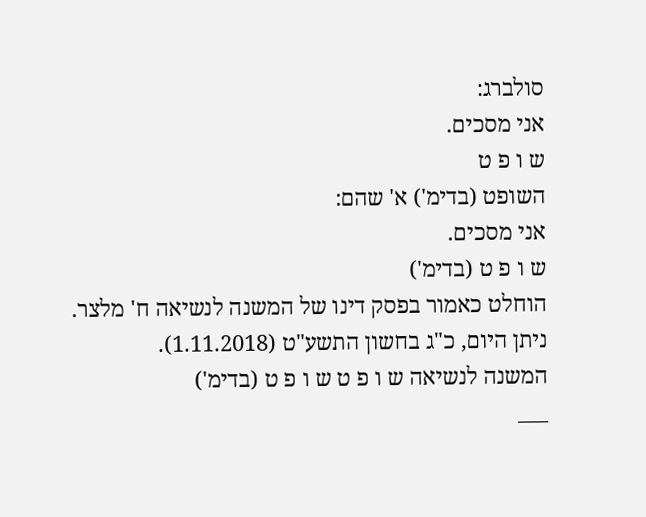סולברג:
אני מסכים.
ש ו פ ט
השופט (בדימ') א' שהם:
אני מסכים.
ש ו פ ט (בדימ')
הוחלט כאמור בפסק דינו של המשנה לנשיאה ח' מלצר.
ניתן היום, כ"ג בחשון התשע"ט (1.11.2018).
המשנה לנשיאה ש ו פ ט ש ו פ ט (בדימ')
___